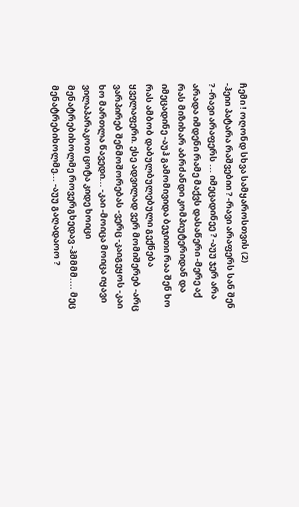ჩემი ! ოღონდ სხვა სამყაროსთვის (2)
-ჰეიი პატარა რაშვებიი ? -რავი არაფერს სან შენ ? -რავი არაფერს ... იმეცადინეე ? -აუუ ჯერ არა არადა იმდენი რამე მაქვს დასაწერი -მერე აქ რას მიზიხარ აბრძანდი კომპიუტერიდან და იმეცადინე -აუჰ გამომივიდა ბეჯითი რაა შენ ხო რას ამბობ დაბულბულებული გექნება ყველაფერი. ესე ადვილად ვერ მომიშერებ -არც ვარპირებ შენმოშორებას -ვერც -კაიგეყოს -კაი ხო მართლა წავედი... -კაი -მოიცა მოიცა იყავი ვილაპარაკოთ ცოტა კიდე ხოიცი მენატრებიხოლმე როვერგხედავ -ჰმმმმ.... მეც მენატრებიხოლმე... -აუუ გაღადაოო ?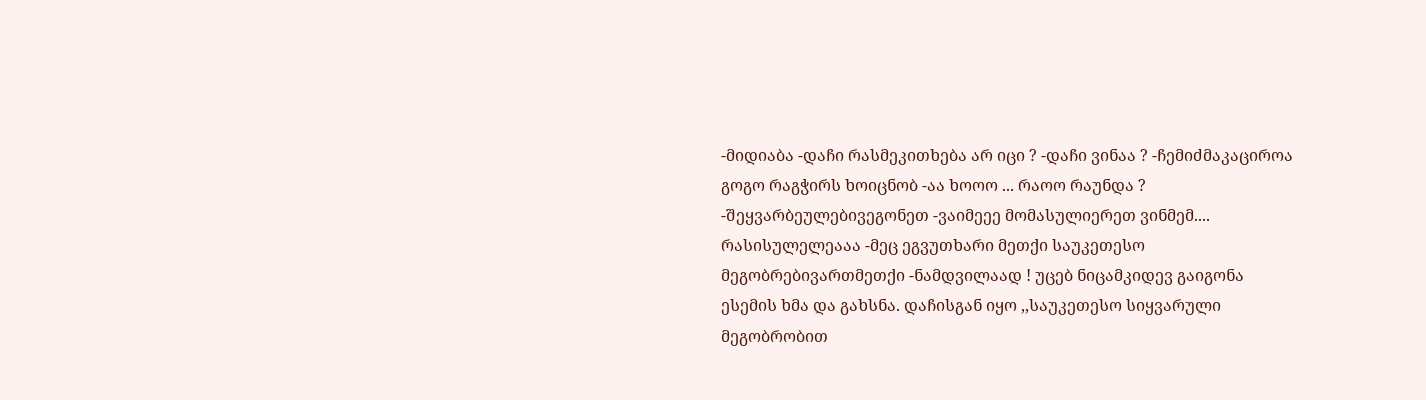-მიდიაბა -დაჩი რასმეკითხება არ იცი ? -დაჩი ვინაა ? -ჩემიძმაკაციროა გოგო რაგჭირს ხოიცნობ -აა ხოოო ... რაოო რაუნდა ? -შეყვარბეულებივეგონეთ -ვაიმეეე მომასულიერეთ ვინმემ.... რასისულელეააა -მეც ეგვუთხარი მეთქი საუკეთესო მეგობრებივართმეთქი -ნამდვილაად ! უცებ ნიცამკიდევ გაიგონა ესემის ხმა და გახსნა. დაჩისგან იყო ,,საუკეთესო სიყვარული მეგობრობით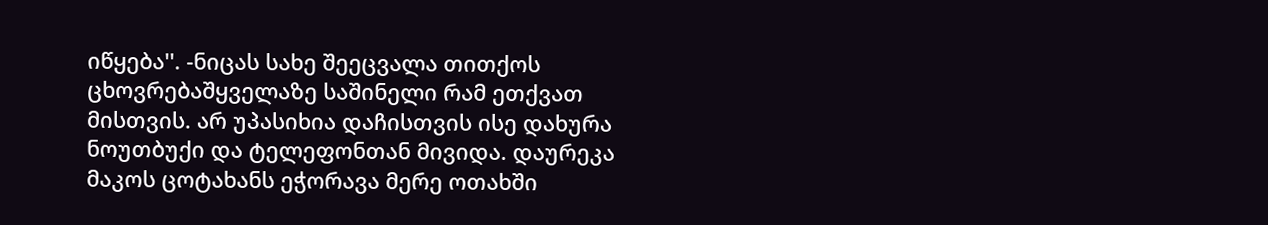იწყება''. -ნიცას სახე შეეცვალა თითქოს ცხოვრებაშყველაზე საშინელი რამ ეთქვათ მისთვის. არ უპასიხია დაჩისთვის ისე დახურა ნოუთბუქი და ტელეფონთან მივიდა. დაურეკა მაკოს ცოტახანს ეჭორავა მერე ოთახში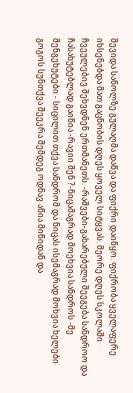შევიდა საწოლზე გულაღმა დაწვა და ფიქრი დაიწყო. ფიქრობა ყველაფერე იხსენებდა მათ გაცნობის დღეს ყოველ სიტყვას. მეორე დღეს სკოლაში ჩვეულებივ შეხვდნენ ერთმანეთს. -რაშვები-გახარებული შეეგება სანდროო და ჩასახუტებლად გაიწია -რავიი შენ ?-ნიცამაგრად მოეხვია სანდროს -მე შენგეხუტები - სიცილით თქვა სანდრომ და ნიცას ისემაგრად მოხვია ხელები გოგოს სუნთქვა შეეკრა შემდეგ ოდნავ აწია მიწიდან და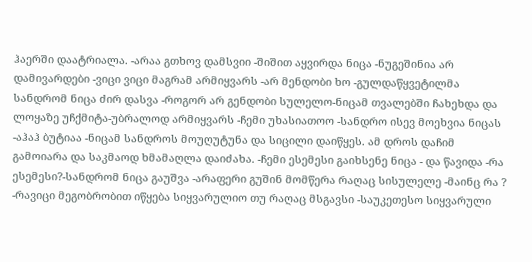ჰაერში დაატრიალა. -არაა გთხოვ დამსვიი -შიშით აყვირდა ნიცა -ნუგეშინია არ დამივარდები -ვიცი ვიცი მაგრამ არმიყვარს -არ მენდობი ხო -გულდაწყვეტილმა სანდრომ ნიცა ძირ დასვა -როგორ არ გენდობი სულელო-ნიცამ თვალებში ჩახეხდა და ლოყაზე უჩქმიტა-უბრალოდ არმიყვარს -ჩემი უხასიათოო -სანდრო ისევ მოეხვია ნიცას -აჰაჰ ბუტიაა -ნიცამ სანდროს მოუღუტუნა და სიცილი დაიწყეს. ამ დროს დაჩიმ გამოიარა და საკმაოდ ხმამაღლა დაიძახა. -ჩემი ესემესი გაიხსენე ნიცა - და წავიდა -რა ესემესი?-სანდრომ ნიცა გაუშვა -არაფერი გუშინ მომწერა რაღაც სისულელე -მაინც რა ? -რავიცი მეგობრობით იწყება სიყვარულიო თუ რაღაც მსგავსი -საუკეთესო სიყვარული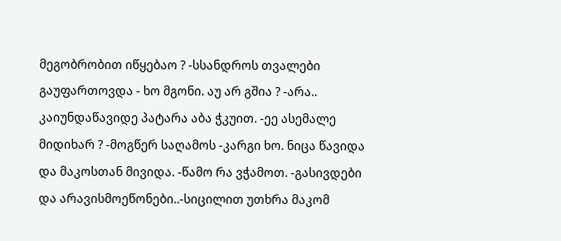მეგობრობით იწყებაო ? -სსანდროს თვალები გაუფართოვდა - ხო მგონი. აუ არ გშია ? -არა.. კაიუნდაწავიდე პატარა აბა ჭკუით. -ეე ასემალე მიდიხარ ? -მოგწერ საღამოს -კარგი ხო. ნიცა წავიდა და მაკოსთან მივიდა. -წამო რა ვჭამოთ. -გასივდები და არავისმოეწონები..-სიცილით უთხრა მაკომ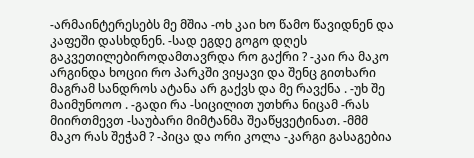-არმაინტერესებს მე მშია -ოხ კაი ხო წამო წავიდნენ და კაფეში დასხდნენ. -სად ეგდე გოგო დღეს გაკვეთილებიროდამთავრდა რო გაქრი ? -კაი რა მაკო არგინდა ხოციი რო პარკში ვიყავი და შენც გითხარი მაგრამ სანდროს ატანა არ გაქვს და მე რავქნა . -უხ შე მაიმუნოოო . -გადი რა -სიცილით უთხრა ნიცამ -რას მიირთმევთ -საუბარი მიმტანმა შეაწყვეტინათ. -მმმ მაკო რას შეჭამ ? -პიცა და ორი კოლა -კარგი გასაგებია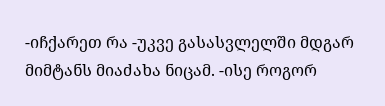-იჩქარეთ რა -უკვე გასასვლელში მდგარ მიმტანს მიაძახა ნიცამ. -ისე როგორ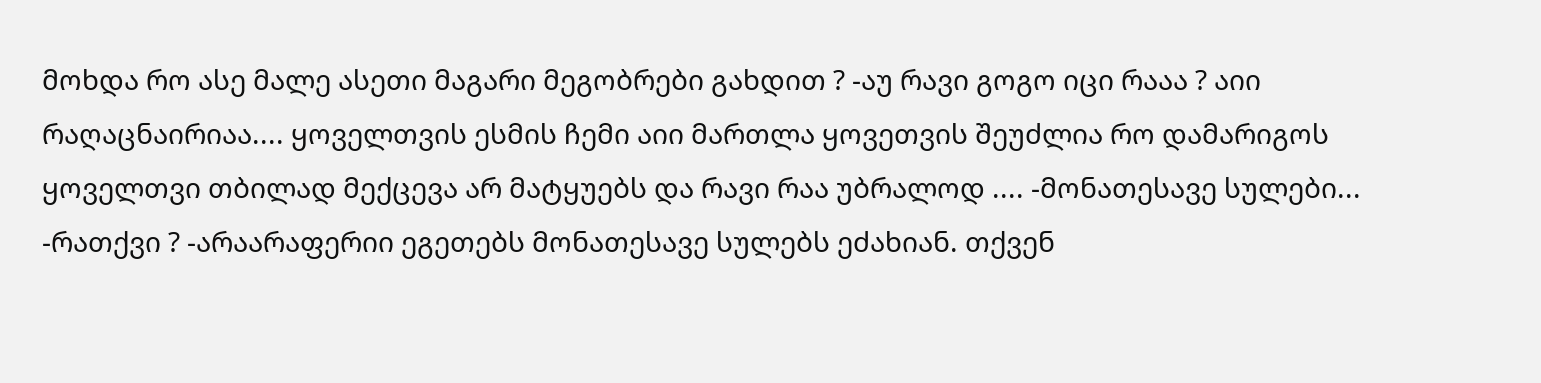მოხდა რო ასე მალე ასეთი მაგარი მეგობრები გახდით ? -აუ რავი გოგო იცი რააა ? აიი რაღაცნაირიაა.... ყოველთვის ესმის ჩემი აიი მართლა ყოვეთვის შეუძლია რო დამარიგოს ყოველთვი თბილად მექცევა არ მატყუებს და რავი რაა უბრალოდ .... -მონათესავე სულები... -რათქვი ? -არაარაფერიი ეგეთებს მონათესავე სულებს ეძახიან. თქვენ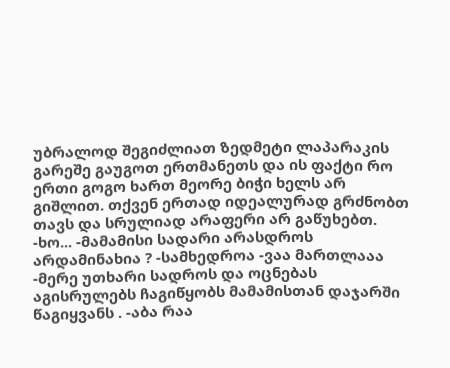უბრალოდ შეგიძლიათ ზედმეტი ლაპარაკის გარეშე გაუგოთ ერთმანეთს და ის ფაქტი რო ერთი გოგო ხართ მეორე ბიჭი ხელს არ გიშლით. თქვენ ერთად იდეალურად გრძნობთ თავს და სრულიად არაფერი არ გაწუხებთ. -ხო... -მამამისი სადარი არასდროს არდამინახია ? -სამხედროა -ვაა მართლააა -მერე უთხარი სადროს და ოცნებას აგისრულებს ჩაგიწყობს მამამისთან დაჯარში წაგიყვანს . -აბა რაა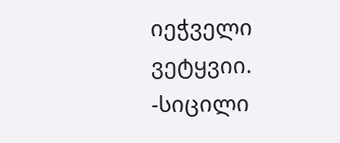იეჭველი ვეტყვიი. -სიცილი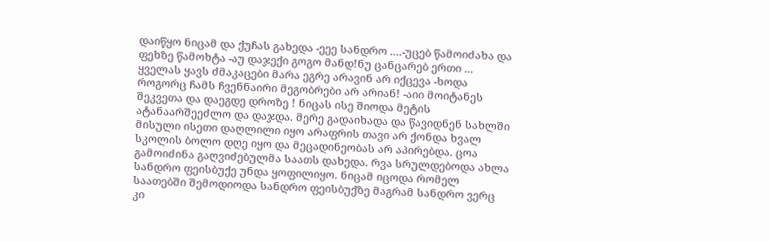დაიწყო ნიცამ და ქუჩას გახედა -ეეე სანდრო ....-უცებ წამოიძახა და ფეხზე წამოხტა -აუ დაჯექი გოგო მანდ!ნუ ცანცარებ ერთი ... ყველას ყავს ძმაკაცები მარა ეგრე არავინ არ იქცევა -ხოდა როგორც ჩამს ჩვენნაირი მეგობრები არ არიან! -აიი მოიტანეს შეკვეთა და დაეგდე დროზე ! ნიცას ისე შიოდა მეტის ატანაარშეეძლო და დაჯდა. მერე გადაიხადა და წავიდნენ სახლში მისული ისეთი დაღლილი იყო არაფრის თავი არ ქონდა ხვალ სკოლის ბოლო დღე იყო და მეცადინეობას არ აპირებდა. ცოა გამოიძინა გაღვიძებულმა საათს დახედა. რვა სრულდებოდა ახლა სანდრო ფეისბუქე უნდა ყოფილიყო. ნიცამ იცოდა რომელ საათებში შემოდიოდა სანდრო ფეისბუქზე მაგრამ სანდრო ვერც კი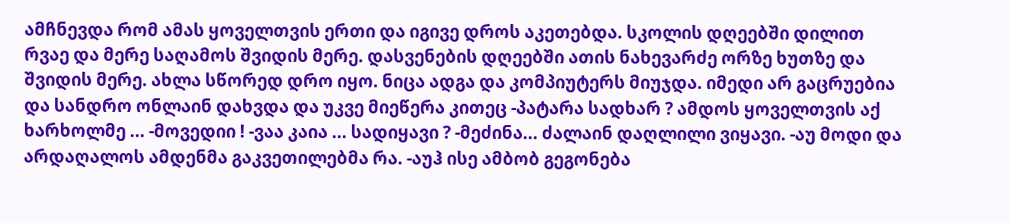ამჩნევდა რომ ამას ყოველთვის ერთი და იგივე დროს აკეთებდა. სკოლის დღეებში დილით რვაე და მერე საღამოს შვიდის მერე. დასვენების დღეებში ათის ნახევარძე ორზე ხუთზე და შვიდის მერე. ახლა სწორედ დრო იყო. ნიცა ადგა და კომპიუტერს მიუჯდა. იმედი არ გაცრუებია და სანდრო ონლაინ დახვდა და უკვე მიეწერა კითეც -პატარა სადხარ ? ამდოს ყოველთვის აქ ხარხოლმე ... -მოვედიი ! -ვაა კაია ... სადიყავი ? -მეძინა... ძალაინ დაღლილი ვიყავი. -აუ მოდი და არდაღალოს ამდენმა გაკვეთილებმა რა. -აუჰ ისე ამბობ გეგონება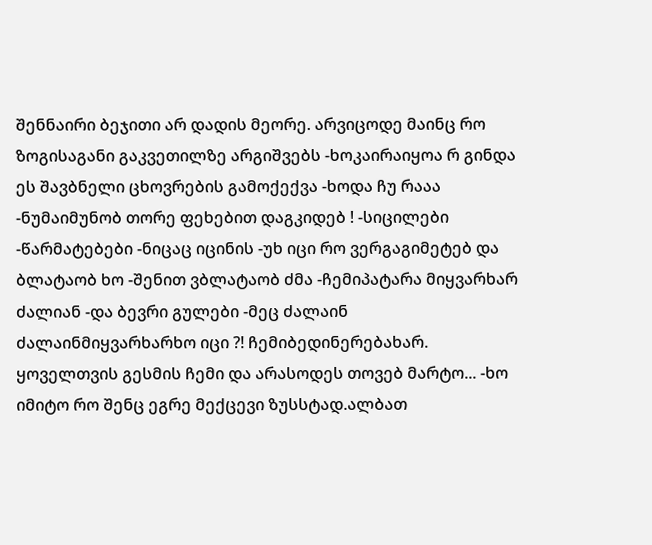შენნაირი ბეჯითი არ დადის მეორე. არვიცოდე მაინც რო ზოგისაგანი გაკვეთილზე არგიშვებს -ხოკაირაიყოა რ გინდა ეს შავბნელი ცხოვრების გამოქექვა -ხოდა ჩუ რააა -ნუმაიმუნობ თორე ფეხებით დაგკიდებ ! -სიცილები -წარმატებები -ნიცაც იცინის -უხ იცი რო ვერგაგიმეტებ და ბლატაობ ხო -შენით ვბლატაობ ძმა -ჩემიპატარა მიყვარხარ ძალიან -და ბევრი გულები -მეც ძალაინ ძალაინმიყვარხარხო იცი ?! ჩემიბედინერებახარ. ყოველთვის გესმის ჩემი და არასოდეს თოვებ მარტო... -ხო იმიტო რო შენც ეგრე მექცევი ზუსსტად.ალბათ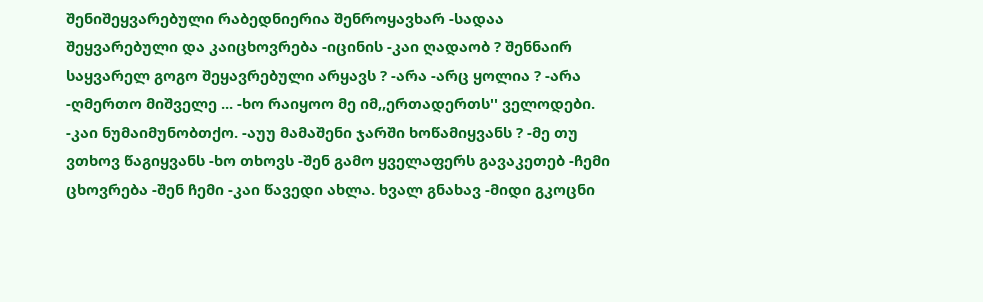შენიშეყვარებული რაბედნიერია შენროყავხარ -სადაა შეყვარებული და კაიცხოვრება -იცინის -კაი ღადაობ ? შენნაირ საყვარელ გოგო შეყავრებული არყავს ? -არა -არც ყოლია ? -არა -ღმერთო მიშველე ... -ხო რაიყოო მე იმ,,ერთადერთს'' ველოდები. -კაი ნუმაიმუნობთქო. -აუუ მამაშენი ჯარში ხოწამიყვანს ? -მე თუ ვთხოვ წაგიყვანს -ხო თხოვს -შენ გამო ყველაფერს გავაკეთებ -ჩემი ცხოვრება -შენ ჩემი -კაი წავედი ახლა. ხვალ გნახავ -მიდი გკოცნი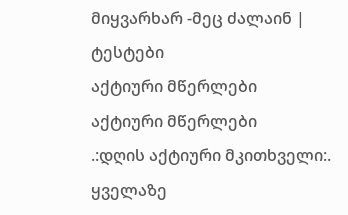მიყვარხარ -მეც ძალაინ |
ტესტები
აქტიური მწერლები
აქტიური მწერლები
.:დღის აქტიური მკითხველი:.
ყველაზე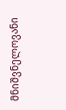მნიშვნელოვანი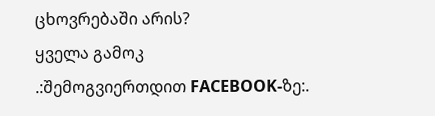ცხოვრებაში არის?
ყველა გამოკ
.:შემოგვიერთდით FACEBOOK-ზე:.